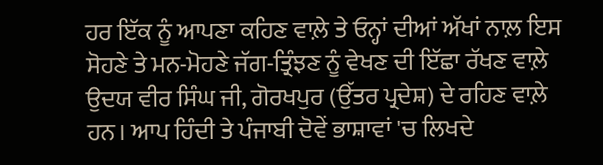ਹਰ ਇੱਕ ਨੂੰ ਆਪਣਾ ਕਹਿਣ ਵਾਲ਼ੇ ਤੇ ਓਨ੍ਹਾਂ ਦੀਆਂ ਅੱਖਾਂ ਨਾਲ਼ ਇਸ ਸੋਹਣੇ ਤੇ ਮਨ-ਮੋਹਣੇ ਜੱਗ-ਤ੍ਰਿੰਝਣ ਨੂੰ ਵੇਖਣ ਦੀ ਇੱਛਾ ਰੱਖਣ ਵਾਲ਼ੇ ਉਦਯ ਵੀਰ ਸਿੰਘ ਜੀ, ਗੋਰਖਪੁਰ (ਉੱਤਰ ਪ੍ਰਦੇਸ਼) ਦੇ ਰਹਿਣ ਵਾਲ਼ੇ ਹਨ। ਆਪ ਹਿੰਦੀ ਤੇ ਪੰਜਾਬੀ ਦੋਵੇਂ ਭਾਸ਼ਾਵਾਂ 'ਚ ਲਿਖਦੇ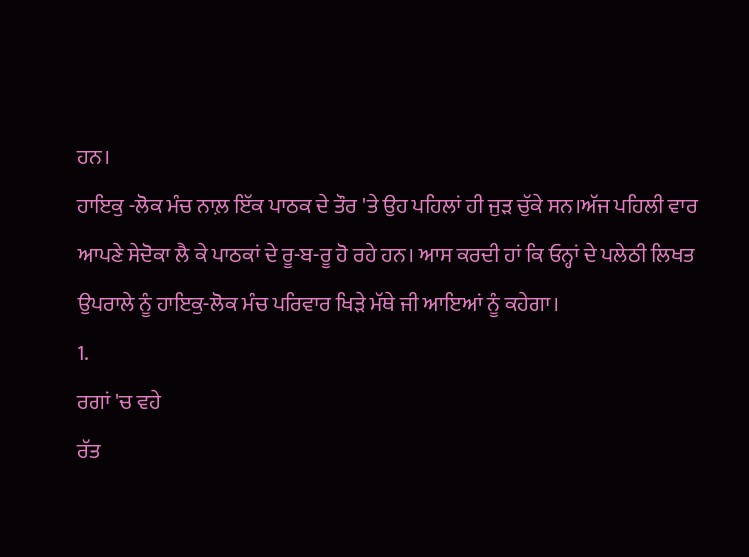ਹਨ।
ਹਾਇਕੁ -ਲੋਕ ਮੰਚ ਨਾਲ਼ ਇੱਕ ਪਾਠਕ ਦੇ ਤੌਰ 'ਤੇ ਉਹ ਪਹਿਲਾਂ ਹੀ ਜੁੜ ਚੁੱਕੇ ਸਨ।ਅੱਜ ਪਹਿਲੀ ਵਾਰ ਆਪਣੇ ਸੇਦੋਕਾ ਲੈ ਕੇ ਪਾਠਕਾਂ ਦੇ ਰੂ-ਬ-ਰੂ ਹੋ ਰਹੇ ਹਨ। ਆਸ ਕਰਦੀ ਹਾਂ ਕਿ ਓਨ੍ਹਾਂ ਦੇ ਪਲੇਠੀ ਲਿਖਤ ਉਪਰਾਲੇ ਨੂੰ ਹਾਇਕੁ-ਲੋਕ ਮੰਚ ਪਰਿਵਾਰ ਖਿੜੇ ਮੱਥੇ ਜੀ ਆਇਆਂ ਨੂੰ ਕਹੇਗਾ।
1.
ਰਗਾਂ 'ਚ ਵਹੇ
ਰੱਤ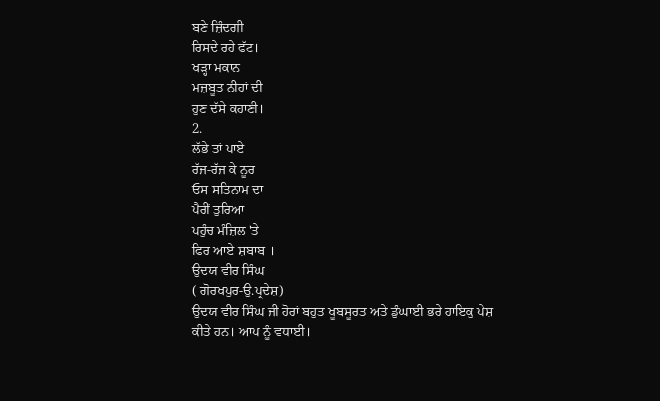ਬਣੇ ਜ਼ਿੰਦਗੀ
ਰਿਸਦੇ ਰਹੇ ਫੱਟ।
ਖੜ੍ਹਾ ਮਕਾਨ
ਮਜ਼ਬੂਤ ਨੀਹਾਂ ਦੀ
ਹੁਣ ਦੱਸੇ ਕਹਾਣੀ।
2.
ਲੱਭੇ ਤਾਂ ਪਾਏ
ਰੱਜ-ਰੱਜ ਕੇ ਨੂਰ
ਓਸ ਸਤਿਨਾਮ ਦਾ
ਪੈਰੀਂ ਤੁਰਿਆ
ਪਹੁੰਚ ਮੰਜ਼ਿਲ 'ਤੇ
ਫਿਰ ਆਏ ਸ਼ਬਾਬ ।
ਉਦਯ ਵੀਰ ਸਿੰਘ
( ਗੋਰਖਪੁਰ-ਉ.ਪ੍ਰਦੇਸ਼)
ਉਦਯ ਵੀਰ ਸਿੰਘ ਜੀ ਹੋਰਾਂ ਬਹੁਤ ਖੂਬਸੂਰਤ ਅਤੇ ਡੁੰਘਾਈ ਭਰੇ ਹਾਇਕੁ ਪੇਸ਼ ਕੀਤੇ ਹਨ। ਆਪ ਨੂੰ ਵਧਾਈ।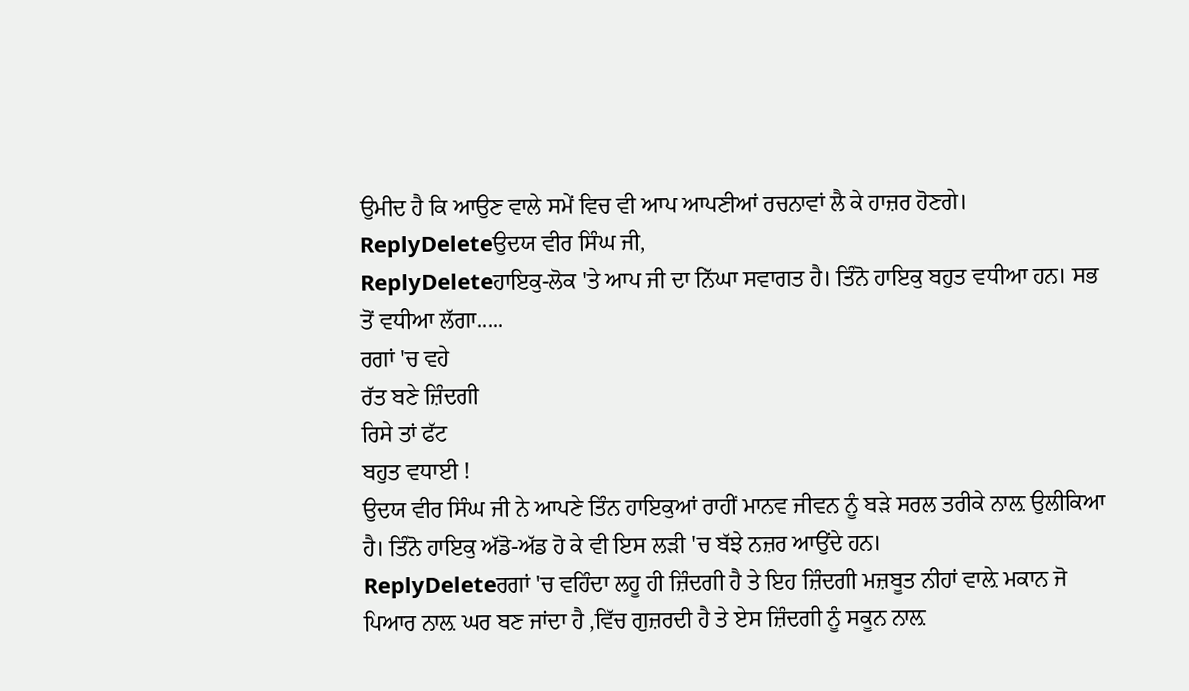ਉਮੀਦ ਹੈ ਕਿ ਆਉਣ ਵਾਲੇ ਸਮੇਂ ਵਿਚ ਵੀ ਆਪ ਆਪਣੀਆਂ ਰਚਨਾਵਾਂ ਲੈ ਕੇ ਹਾਜ਼ਰ ਹੋਣਗੇ।
ReplyDeleteਉਦਯ ਵੀਰ ਸਿੰਘ ਜੀ,
ReplyDeleteਹਾਇਕੁ-ਲੋਕ 'ਤੇ ਆਪ ਜੀ ਦਾ ਨਿੱਘਾ ਸਵਾਗਤ ਹੈ। ਤਿੰਨੋ ਹਾਇਕੁ ਬਹੁਤ ਵਧੀਆ ਹਨ। ਸਭ ਤੋਂ ਵਧੀਆ ਲੱਗਾ.....
ਰਗਾਂ 'ਚ ਵਹੇ
ਰੱਤ ਬਣੇ ਜ਼ਿੰਦਗੀ
ਰਿਸੇ ਤਾਂ ਫੱਟ
ਬਹੁਤ ਵਧਾਈ !
ਉਦਯ ਵੀਰ ਸਿੰਘ ਜੀ ਨੇ ਆਪਣੇ ਤਿੰਨ ਹਾਇਕੁਆਂ ਰਾਹੀਂ ਮਾਨਵ ਜੀਵਨ ਨੂੰ ਬੜੇ ਸਰਲ ਤਰੀਕੇ ਨਾਲ਼ ਉਲੀਕਿਆ ਹੈ। ਤਿੰਨੋ ਹਾਇਕੁ ਅੱਡੋ-ਅੱਡ ਹੋ ਕੇ ਵੀ ਇਸ ਲੜੀ 'ਚ ਬੱਝੇ ਨਜ਼ਰ ਆਉਂਦੇ ਹਨ।
ReplyDeleteਰਗਾਂ 'ਚ ਵਹਿੰਦਾ ਲਹੂ ਹੀ ਜ਼ਿੰਦਗੀ ਹੈ ਤੇ ਇਹ ਜ਼ਿੰਦਗੀ ਮਜ਼ਬੂਤ ਨੀਹਾਂ ਵਾਲ਼ੇ ਮਕਾਨ ਜੋ ਪਿਆਰ ਨਾਲ਼ ਘਰ ਬਣ ਜਾਂਦਾ ਹੈ ,ਵਿੱਚ ਗੁਜ਼ਰਦੀ ਹੈ ਤੇ ਏਸ ਜ਼ਿੰਦਗੀ ਨੂੰ ਸਕੂਨ ਨਾਲ਼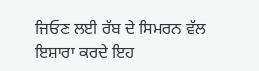ਜਿਓਣ ਲਈ ਰੱਬ ਦੇ ਸਿਮਰਨ ਵੱਲ ਇਸ਼ਾਰਾ ਕਰਦੇ ਇਹ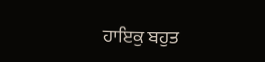ਹਾਇਕੁ ਬਹੁਤ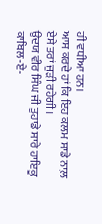ਹੀ ਵਧੀਆ ਹਨ।
ਆਸ ਕਰਦੇ ਹਾਂ ਕਿ ਇਹ ਕਲਮ ਸਾਡੇ ਨਾਲ਼ ਏਸੇ ਤਰਾਂ ਜੁੜੀ ਰਹੇਗੀ।
ਉਦਯ ਵੀਰ ਸਿੰਘ ਜੀ ਤੁਹਾਡੇ ਸਾਰੇ ਹਾਇਕੂ ਕਾਬਿਲ-ਏ-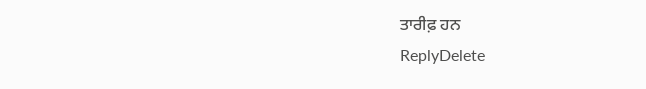ਤਾਰੀਫ਼ ਹਨ
ReplyDelete